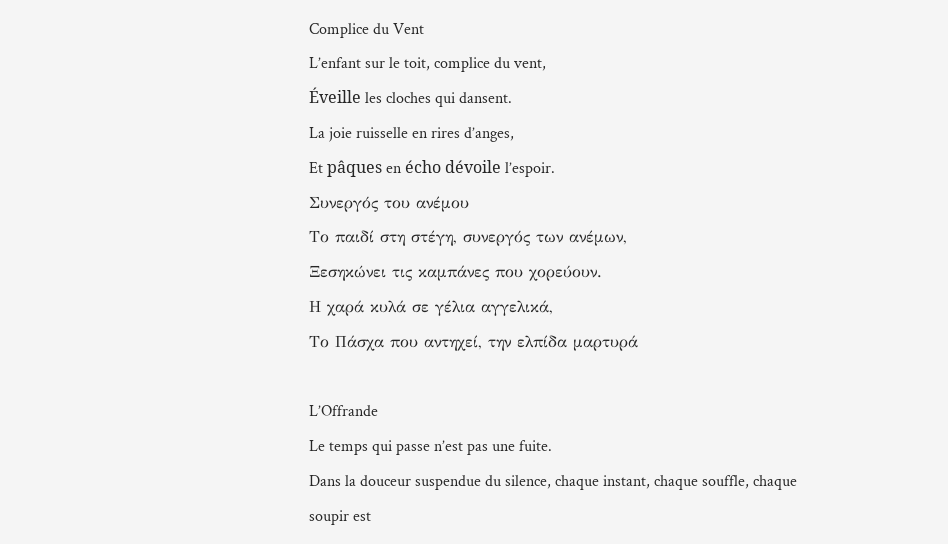Complice du Vent
L’enfant sur le toit, complice du vent,
Éveille les cloches qui dansent.
La joie ruisselle en rires d’anges,
Et pâques en écho dévoile l’espoir.
Συνεργός του ανέμου
Το παιδί στη στέγη, συνεργός των ανέμων,
Ξεσηκώνει τις καμπάνες που χορεύουν.
Η χαρά κυλά σε γέλια αγγελικά,
Το Πάσχα που αντηχεί, την ελπίδα μαρτυρά

L’Offrande
Le temps qui passe n’est pas une fuite.
Dans la douceur suspendue du silence, chaque instant, chaque souffle, chaque
soupir est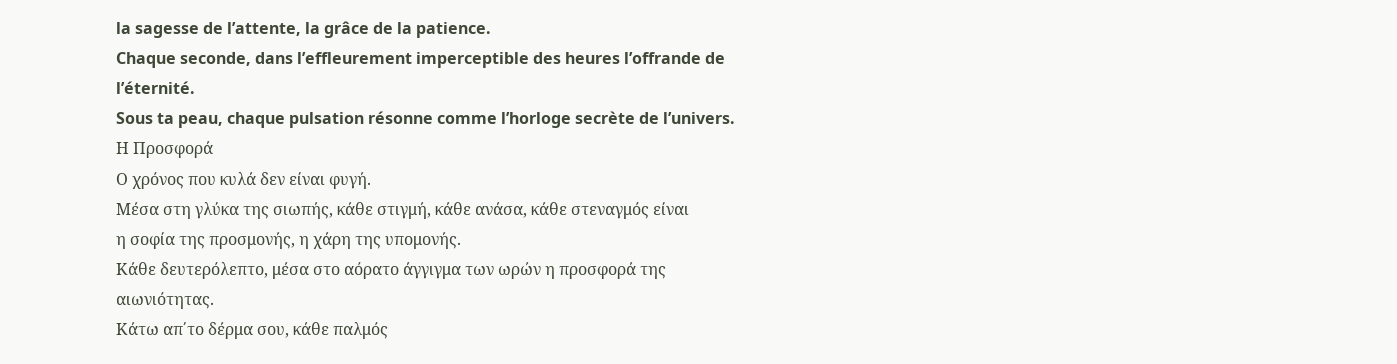la sagesse de l’attente, la grâce de la patience.
Chaque seconde, dans l’effleurement imperceptible des heures l’offrande de
l’éternité.
Sous ta peau, chaque pulsation résonne comme l’horloge secrète de l’univers.
Η Προσφορά
Ο χρόνος που κυλά δεν είναι φυγή.
Μέσα στη γλύκα της σιωπής, κάθε στιγμή, κάθε ανάσα, κάθε στεναγμός είναι
η σοφία της προσμονής, η χάρη της υπομονής.
Κάθε δευτερόλεπτο, μέσα στο αόρατο άγγιγμα των ωρών η προσφορά της
αιωνιότητας.
Κάτω απ΄το δέρμα σου, κάθε παλμός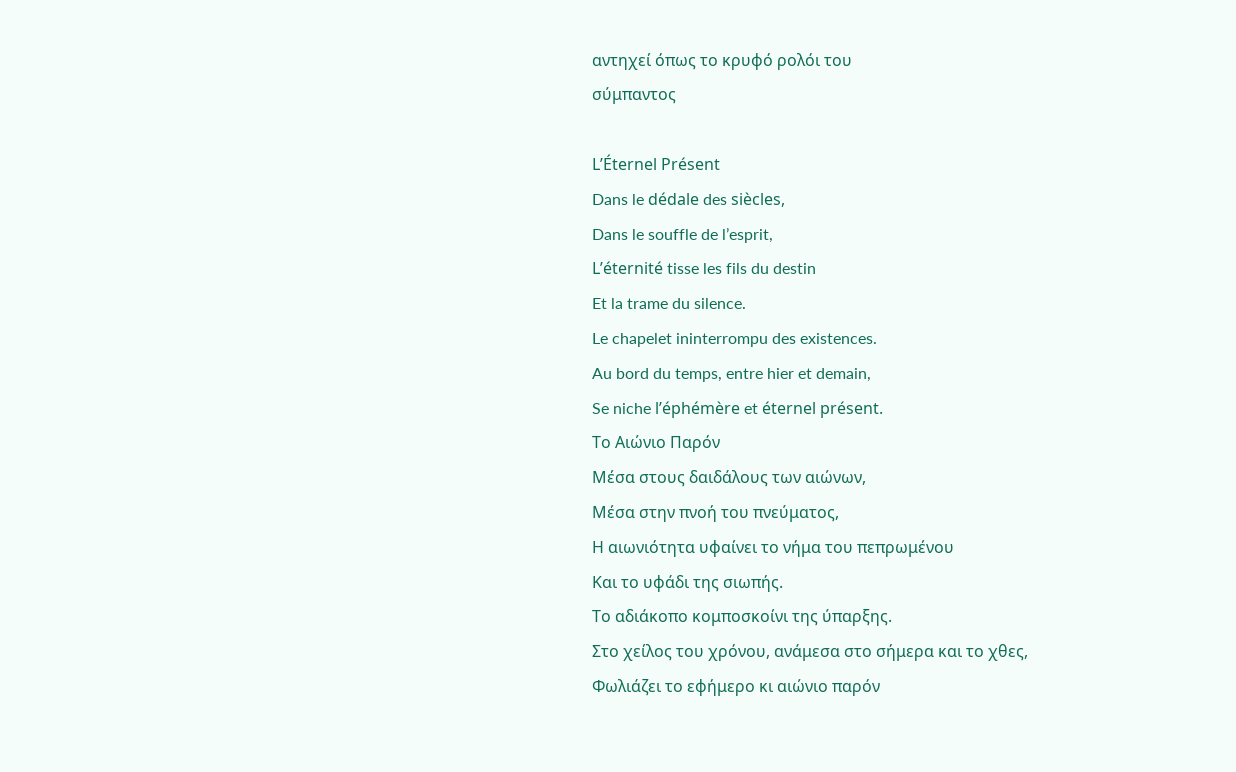αντηχεί όπως το κρυφό ρολόι του
σύμπαντος

L’Éternel Présent
Dans le dédale des siècles,
Dans le souffle de l’esprit,
L’éternité tisse les fils du destin
Et la trame du silence.
Le chapelet ininterrompu des existences.
Au bord du temps, entre hier et demain,
Se niche l’éphémère et éternel présent.
Το Αιώνιο Παρόν
Μέσα στους δαιδάλους των αιώνων,
Μέσα στην πνοή του πνεύματος,
Η αιωνιότητα υφαίνει το νήμα του πεπρωμένου
Και το υφάδι της σιωπής.
Το αδιάκοπο κομποσκοίνι της ύπαρξης.
Στο χείλος του χρόνου, ανάμεσα στο σήμερα και το χθες,
Φωλιάζει το εφήμερο κι αιώνιο παρόν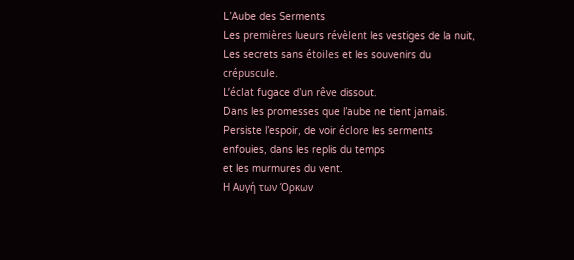L’Aube des Serments
Les premières lueurs révèlent les vestiges de la nuit,
Les secrets sans étoiles et les souvenirs du crépuscule.
L’éclat fugace d’un rêve dissout.
Dans les promesses que l’aube ne tient jamais.
Persiste l’espoir, de voir éclore les serments enfouies, dans les replis du temps
et les murmures du vent.
Η Αυγή των Όρκων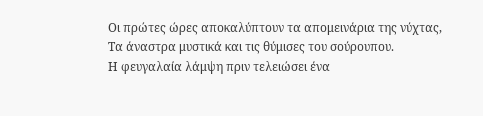Οι πρώτες ώρες αποκαλύπτουν τα απομεινάρια της νύχτας,
Τα άναστρα μυστικά και τις θύμισες του σούρουπου.
Η φευγαλαία λάμψη πριν τελειώσει ένα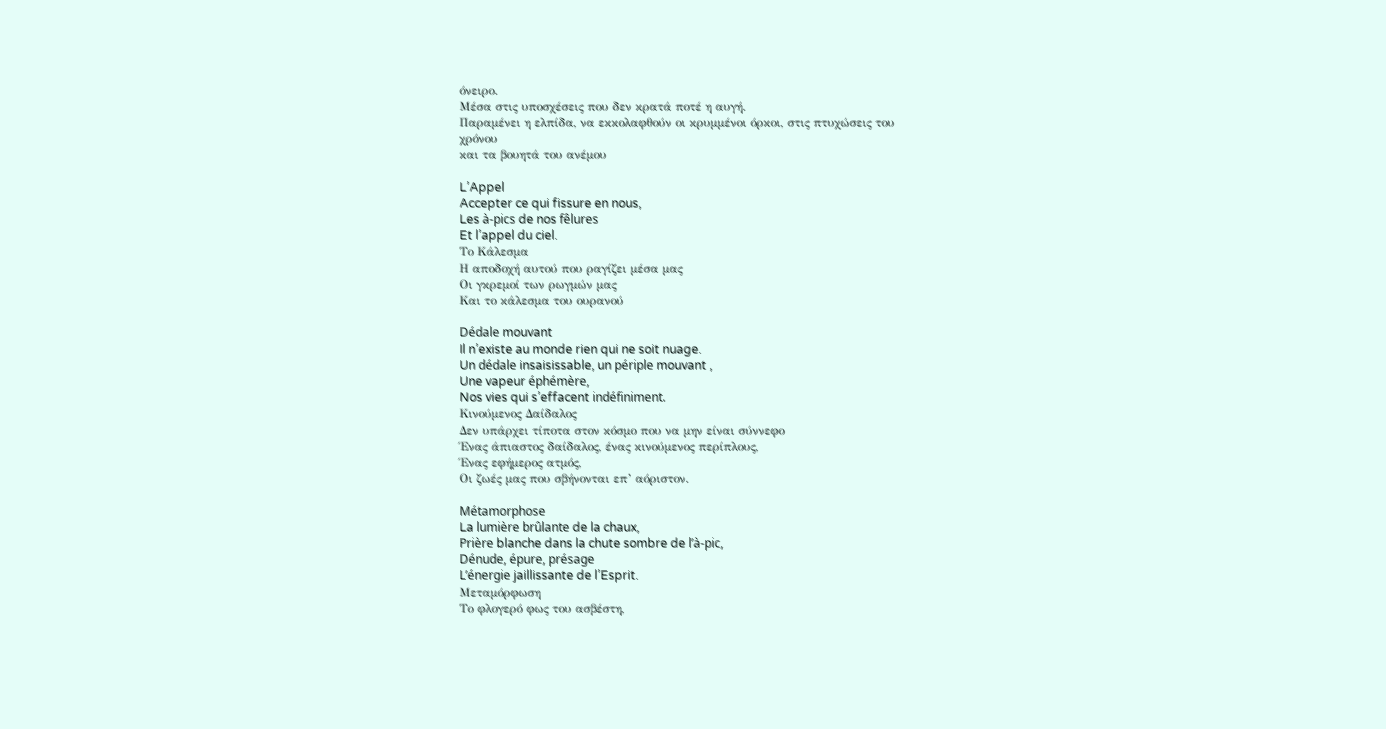όνειρο.
Μέσα στις υποσχέσεις που δεν κρατά ποτέ η αυγή.
Παραμένει η ελπίδα, να εκκολαφθούν οι κρυμμένοι όρκοι, στις πτυχώσεις του
χρόνου
και τα βουητά του ανέμου

L’Appel
Accepter ce qui fissure en nous,
Les à-pics de nos fêlures
Et l’appel du ciel.
Το Kάλεσμα
Η αποδοχή αυτού που ραγίζει μέσα μας
Οι γκρεμοί των ρωγμών μας
Και το κάλεσμα του ουρανού

Dédale mouvant
Il n’existe au monde rien qui ne soit nuage.
Un dédale insaisissable, un périple mouvant ,
Une vapeur éphémère,
Nos vies qui s’effacent indéfiniment.
Κινούμενος Δαίδαλος
Δεν υπάρχει τίποτα στον κόσμο που να μην είναι σύννεφο
Ένας άπιαστος δαίδαλος, ένας κινούμενος περίπλους,
Ένας εφήμερος ατμός,
Οι ζωές μας που σβήνονται επ’ αόριστον.

Métamorphose
La lumière brûlante de la chaux,
Prière blanche dans la chute sombre de l’à-pic,
Dénude, épure, présage
L’énergie jaillissante de l’Esprit.
Μεταμόρφωση
Το φλογερό φως του ασβέστη,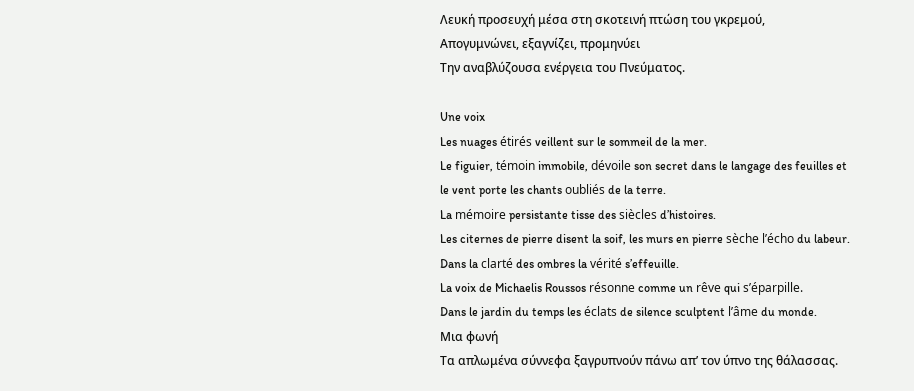Λευκή προσευχή μέσα στη σκοτεινή πτώση του γκρεμού,
Απογυμνώνει, εξαγνίζει, προμηνύει
Την αναβλύζουσα ενέργεια του Πνεύματος.

Une voix
Les nuages étirés veillent sur le sommeil de la mer.
Le figuier, témoin immobile, dévoile son secret dans le langage des feuilles et
le vent porte les chants oubliés de la terre.
La mémoire persistante tisse des siècles d’histoires.
Les citernes de pierre disent la soif, les murs en pierre sèche l’écho du labeur.
Dans la clarté des ombres la vérité s’effeuille.
La voix de Michaelis Roussos résonne comme un rêve qui s’éparpille.
Dans le jardin du temps les éclats de silence sculptent l’âme du monde.
Μια φωνή
Τα απλωμένα σύννεφα ξαγρυπνούν πάνω απ’ τον ύπνο της θάλασσας.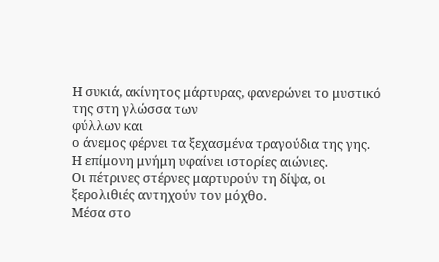Η συκιά, ακίνητος μάρτυρας, φανερώνει το μυστικό της στη γλώσσα των
φύλλων και
ο άνεμος φέρνει τα ξεχασμένα τραγούδια της γης.
Η επίμονη μνήμη υφαίνει ιστορίες αιώνιες.
Οι πέτρινες στέρνες μαρτυρούν τη δίψα, οι ξερολιθιές αντηχούν τον μόχθο.
Μέσα στο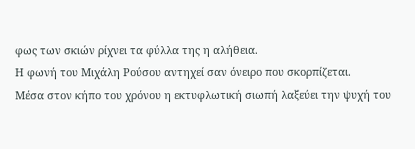φως των σκιών ρίχνει τα φύλλα της η αλήθεια.
Η φωνή του Μιχάλη Ρούσου αντηχεί σαν όνειρο που σκορπίζεται.
Μέσα στον κήπο του χρόνου η εκτυφλωτική σιωπή λαξεύει την ψυχή του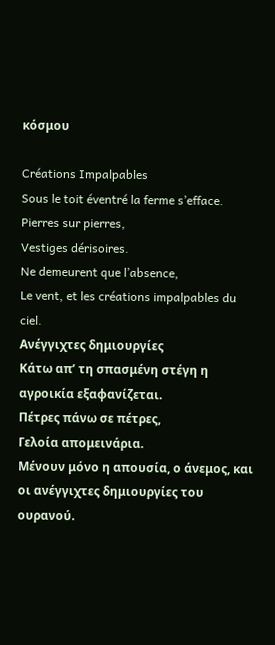κόσμου

Créations Impalpables
Sous le toit éventré la ferme s’efface.
Pierres sur pierres,
Vestiges dérisoires.
Ne demeurent que l’absence,
Le vent, et les créations impalpables du ciel.
Ανέγγιχτες δημιουργίες
Κάτω απ’ τη σπασμένη στέγη η αγροικία εξαφανίζεται.
Πέτρες πάνω σε πέτρες,
Γελοία απομεινάρια.
Μένουν μόνο η απουσία, ο άνεμος, και οι ανέγγιχτες δημιουργίες του
ουρανού.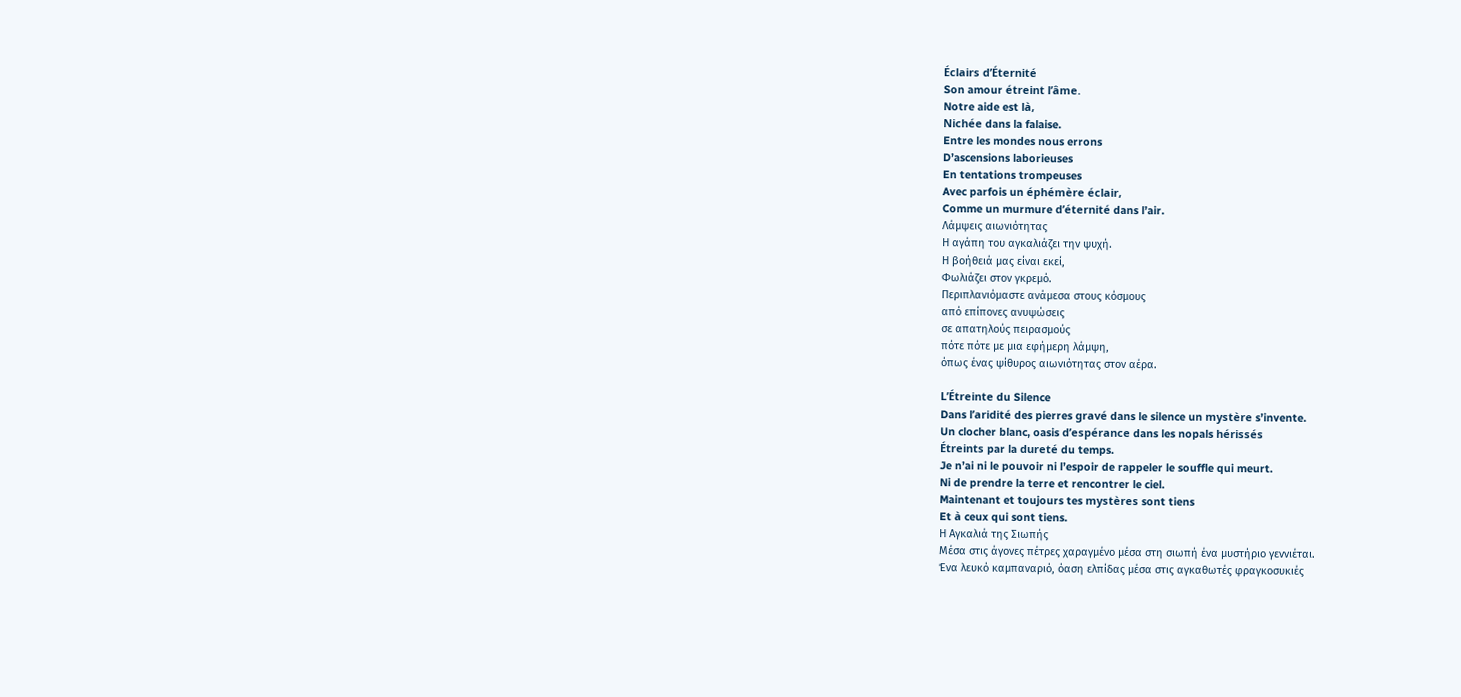Éclairs d’Éternité
Son amour étreint l’âme.
Notre aide est là,
Nichée dans la falaise.
Entre les mondes nous errons
D’ascensions laborieuses
En tentations trompeuses
Avec parfois un éphémère éclair,
Comme un murmure d’éternité dans l’air.
Λάμψεις αιωνιότητας
Η αγάπη του αγκαλιάζει την ψυχή.
Η βοήθειά μας είναι εκεί,
Φωλιάζει στον γκρεμό.
Περιπλανιόμαστε ανάμεσα στους κόσμους
από επίπονες ανυψώσεις
σε απατηλούς πειρασμούς
πότε πότε με μια εφήμερη λάμψη,
όπως ένας ψίθυρος αιωνιότητας στον αέρα.

L’Étreinte du Silence
Dans l’aridité des pierres gravé dans le silence un mystère s’invente.
Un clocher blanc, oasis d’espérance dans les nopals hérissés
Étreints par la dureté du temps.
Je n’ai ni le pouvoir ni l’espoir de rappeler le souffle qui meurt.
Ni de prendre la terre et rencontrer le ciel.
Maintenant et toujours tes mystères sont tiens
Et à ceux qui sont tiens.
Η Αγκαλιά της Σιωπής
Μέσα στις άγονες πέτρες χαραγμένο μέσα στη σιωπή ένα μυστήριο γεννιέται.
Ένα λευκό καμπαναριό, όαση ελπίδας μέσα στις αγκαθωτές φραγκοσυκιές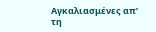Αγκαλιασμένες απ’ τη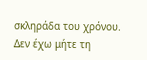σκληράδα του χρόνου.
Δεν έχω μήτε τη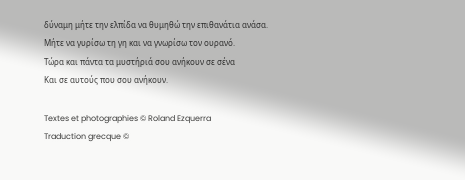δύναμη μήτε την ελπίδα να θυμηθώ την επιθανάτια ανάσα.
Μήτε να γυρίσω τη γη και να γνωρίσω τον ουρανό.
Τώρα και πάντα τα μυστήριά σου ανήκουν σε σένα
Και σε αυτούς που σου ανήκουν.

Textes et photographies © Roland Ezquerra
Traduction grecque ©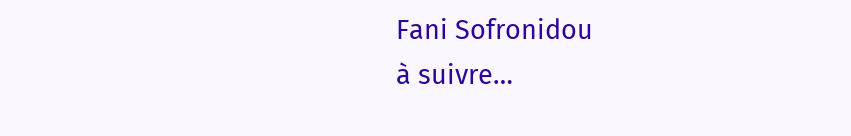Fani Sofronidou
à suivre…